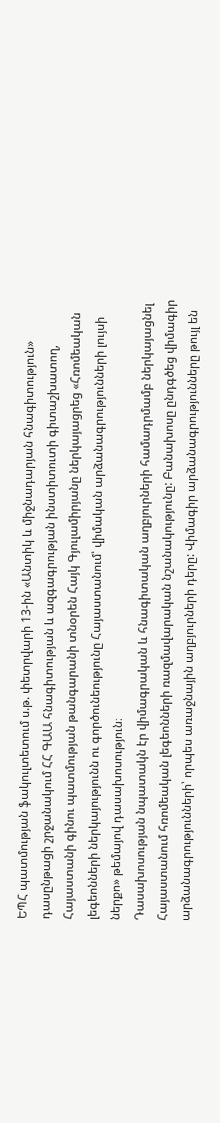ԵՊՀ պատմության ֆակուլտետում ս.թ. փետրվարի 13-ին «Անտիկ և միջնադարյան հնագիտություն» դասընթացի շրջանակում ՀՀ ԳԱԱ հնագիտության և ազգագրության ինստիտուտի գիտաշխատող, Հայաստանի գինու պատմության թանգարանի տնօրեն Հայկ Գյուլամիրյանը ներկայացրեց «Հռոմեական լեգեոնների ներկայությունն ու գործունեությունը Հայաստանում՝ վիմական արձանագրությունների լույսի ներքո» թեմայով դասախոսություն։
Դասախոսության նպատակն էր վիմագրական և հնագիտական աղբյուրների համադրմամբ ներկայացնել Հայաստանում հռոմեական լեգեոնների ռազմավարական նշանակությունը: Բանախոսը ընդգծեց վիմագիր արձանագրությունների՝ որպես առաջնային աղբյուրների դերը: Վիմագիր արձանագրությունները թույլ են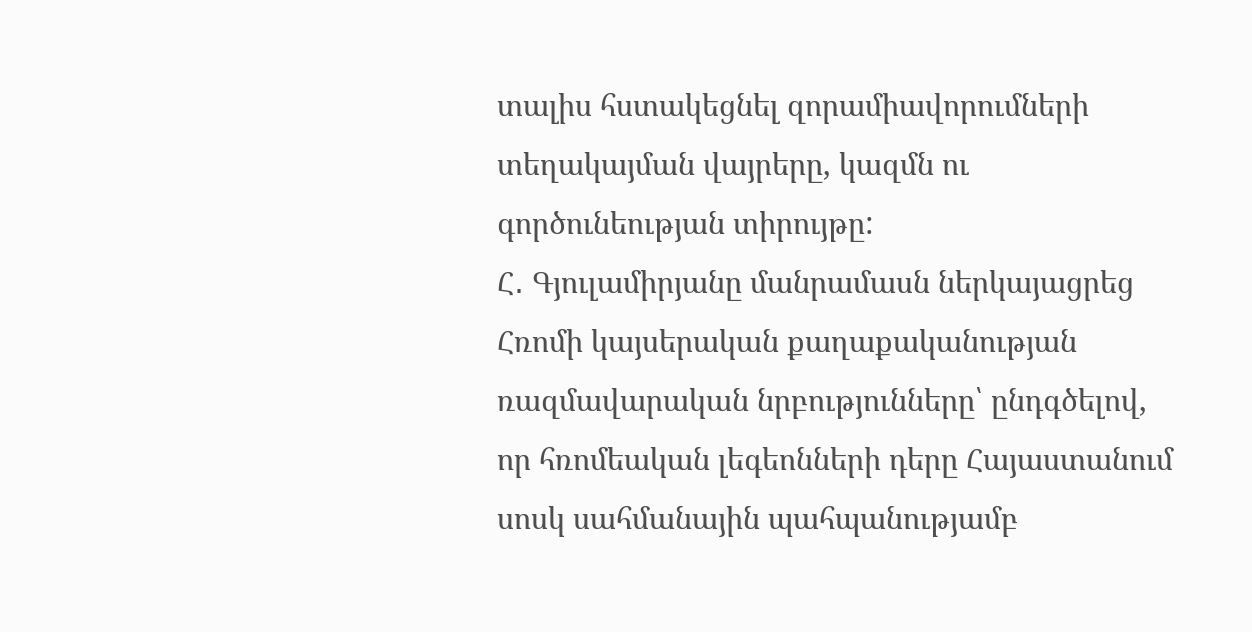տալիս հստակեցնել զորամիավորումների տեղակայման վայրերը, կազմն ու գործունեության տիրույթը:
Հ․ Գյուլամիրյանը մանրամասն ներկայացրեց Հռոմի կայսերական քաղաքականության ռազմավարական նրբությունները՝ ընդգծելով, որ հռոմեական լեգեոնների դերը Հայաստանում սոսկ սահմանային պահպանությամբ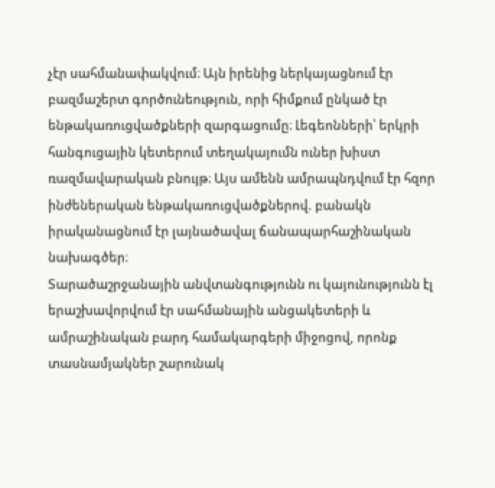չէր սահմանափակվում։ Այն իրենից ներկայացնում էր բազմաշերտ գործունեություն, որի հիմքում ընկած էր ենթակառուցվածքների զարգացումը։ Լեգեոնների՝ երկրի հանգուցային կետերում տեղակայումն ուներ խիստ ռազմավարական բնույթ։ Այս ամենն ամրապնդվում էր հզոր ինժեներական ենթակառուցվածքներով. բանակն իրականացնում էր լայնածավալ ճանապարհաշինական նախագծեր։
Տարածաշրջանային անվտանգությունն ու կայունությունն էլ երաշխավորվում էր սահմանային անցակետերի և ամրաշինական բարդ համակարգերի միջոցով, որոնք տասնամյակներ շարունակ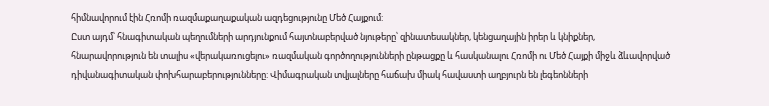հիմնավորում էին Հռոմի ռազմաքաղաքական ազդեցությունը Մեծ Հայքում:
Ըստ այդմ՝ հնագիտական պեղումների արդյունքում հայտնաբերված նյութերը՝ զինատեսակներ, կենցաղային իրեր և կնիքներ, հնարավորություն են տալիս «վերակառուցելու» ռազմական գործողությունների ընթացքը և հասկանալու Հռոմի ու Մեծ Հայքի միջև ձևավորված դիվանագիտական փոխհարաբերությունները: Վիմագրական տվյալները հաճախ միակ հավաստի աղբյուրն են լեգեոնների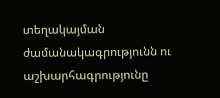տեղակայման ժամանակագրությունն ու աշխարհագրությունը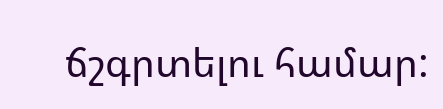ճշգրտելու համար: